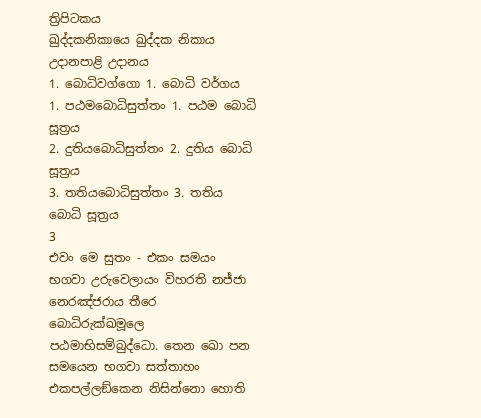ත්‍රිපිටකය
ඛුද්දකනිකායෙ ඛුද්දක නිකාය
උදානපාළි උදානය
1. බොධිවග්ගො 1. බොධි වර්ගය
1. පඨමබොධිසුත්තං 1. පඨම බොධි සූත්‍රය
2. දුතියබොධිසුත්තං 2. දුතිය බොධි සූත්‍රය
3. තතියබොධිසුත්තං 3. තතිය බොධි සූත්‍රය
3
එවං මෙ සුතං - එකං සමයං භගවා උරුවෙලායං විහරති නජ්ජා නෙරඤ්ජරාය තීරෙ බොධිරුක්ඛමූලෙ පඨමාභිසම්බුද්ධො. තෙන ඛො පන සමයෙන භගවා සත්තාහං එකපල්ලඞ්කෙන නිසින්නො හොති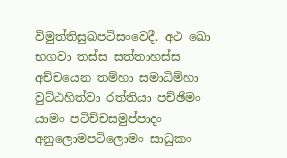විමුත්තිසුඛපටිසංවෙදී. අථ ඛො භගවා තස්ස සත්තාහස්ස අච්චයෙන තම්හා සමාධිම්හා වුට්ඨහිත්වා රත්තියා පච්ඡිමං යාමං පටිච්චසමුප්පාදං අනුලොමපටිලොමං සාධුකං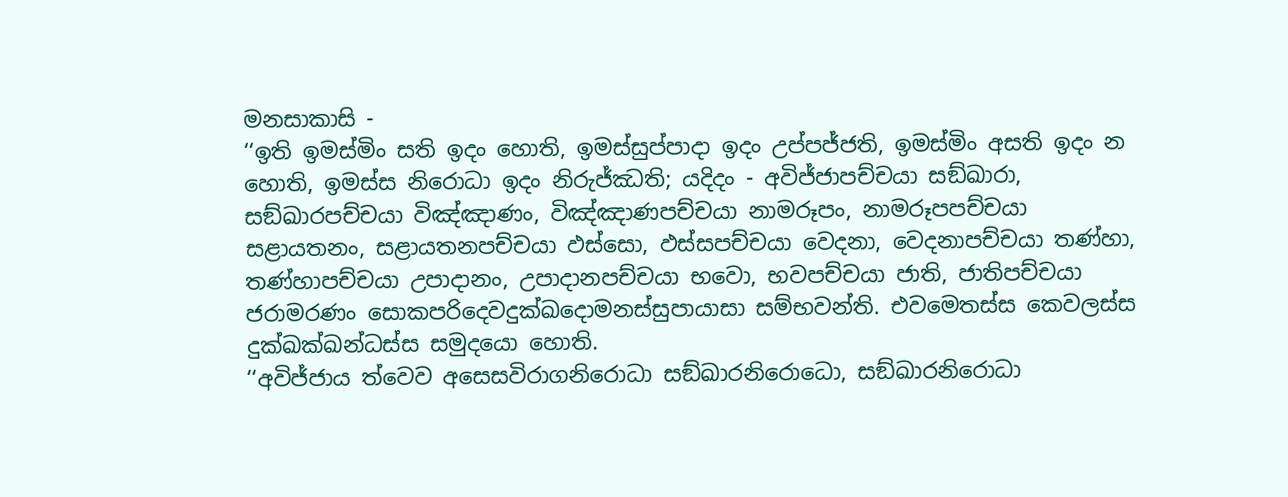මනසාකාසි -
‘‘ඉති ඉමස්මිං සති ඉදං හොති, ඉමස්සුප්පාදා ඉදං උප්පජ්ජති, ඉමස්මිං අසති ඉදං න හොති, ඉමස්ස නිරොධා ඉදං නිරුජ්ඣති; යදිදං - අවිජ්ජාපච්චයා සඞ්ඛාරා, සඞ්ඛාරපච්චයා විඤ්ඤාණං, විඤ්ඤාණපච්චයා නාමරූපං, නාමරූපපච්චයා සළායතනං, සළායතනපච්චයා ඵස්සො, ඵස්සපච්චයා වෙදනා, වෙදනාපච්චයා තණ්හා, තණ්හාපච්චයා උපාදානං, උපාදානපච්චයා භවො, භවපච්චයා ජාති, ජාතිපච්චයා ජරාමරණං සොකපරිදෙවදුක්ඛදොමනස්සුපායාසා සම්භවන්ති. එවමෙතස්ස කෙවලස්ස දුක්ඛක්ඛන්ධස්ස සමුදයො හොති.
‘‘අවිජ්ජාය ත්වෙව අසෙසවිරාගනිරොධා සඞ්ඛාරනිරොධො, සඞ්ඛාරනිරොධා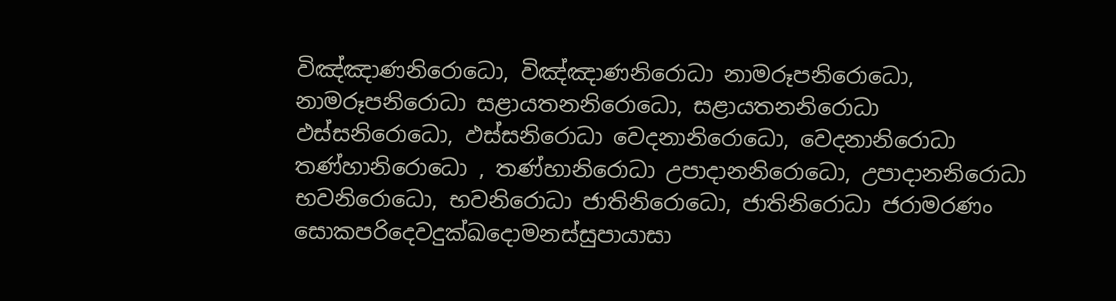විඤ්ඤාණනිරොධො, විඤ්ඤාණනිරොධා නාමරූපනිරොධො, නාමරූපනිරොධා සළායතනනිරොධො, සළායතනනිරොධා ඵස්සනිරොධො, ඵස්සනිරොධා වෙදනානිරොධො, වෙදනානිරොධා තණ්හානිරොධො , තණ්හානිරොධා උපාදානනිරොධො, උපාදානනිරොධා භවනිරොධො, භවනිරොධා ජාතිනිරොධො, ජාතිනිරොධා ජරාමරණං සොකපරිදෙවදුක්ඛදොමනස්සුපායාසා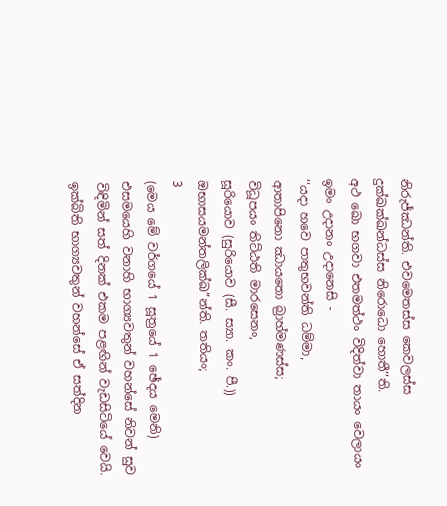නිරුජ්ඣන්ති. එවමෙතස්ස කෙවලස්ස දුක්ඛක්ඛන්ධස්ස නිරොධො හොතී’’ති.
අථ ඛො භගවා එතමත්ථං විදිත්වා තායං වෙලායං ඉමං උදානං උදානෙසි -
‘‘යදා හවෙ පාතුභවන්ති ධම්මා,
ආතාපිනො ඣායතො බ්‍රාහ්මණස්ස;
විධූපයං තිට්ඨති මාරසෙනං,
සූරියොව (සුරියොව (සී. ස්‍යා. කං. පී.)) ඔභාසයමන්තලික්ඛ’’න්ති. තතියං;
3
(මෙය මේ වර්ගයේ 1 සූත්‍රයේ 1 ඡේදය මෙනි)
එසමයෙහි වනාහි භාග්‍යවතුන් වහන්සේ නිවන් සුව විඳිමින් සත් දිනක් එකම පළඟින් වැඩසිටියේ වෙයි. ඉක්බිති භාග්‍යවතුන් වහන්සේ ඒ සත්දින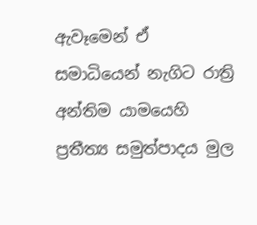ඇවෑමෙන් ඒ සමාධියෙන් නැගිට රාත්‍රි අන්තිම යාමයෙහි ප්‍රතීත්‍ය සමුත්පාදය මුල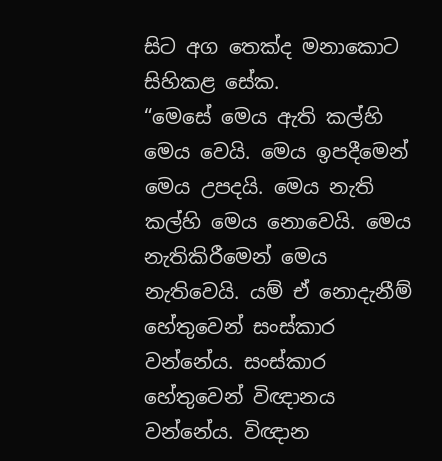සිට අග තෙක්ද මනාකොට සිහිකළ සේක.
“මෙසේ මෙය ඇති කල්හි මෙය වෙයි. මෙය ඉපදීමෙන් මෙය උපදයි. මෙය නැති කල්හි මෙය නොවෙයි. මෙය නැතිකිරීමෙන් මෙය නැතිවෙයි. යම් ඒ නොදැනීම් හේතුවෙන් සංස්කාර වන්නේය. සංස්කාර හේතුවෙන් විඥානය වන්නේය. විඥාන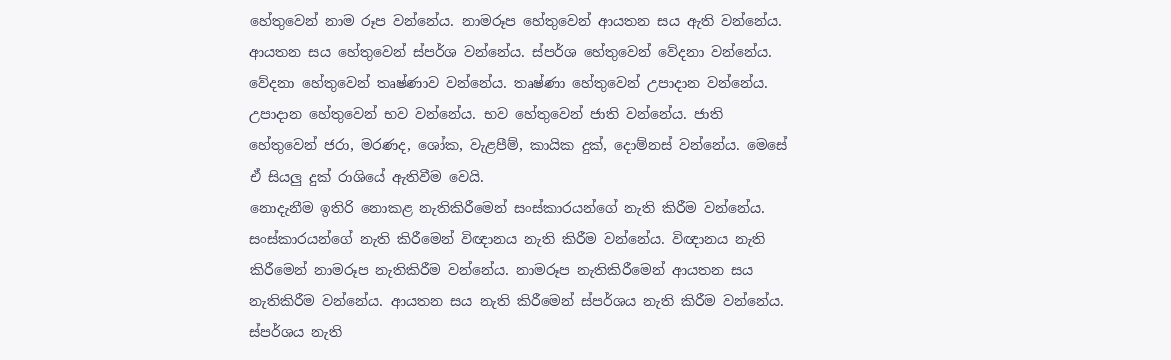හේතුවෙන් නාම රූප වන්නේය. නාමරූප හේතුවෙන් ආයතන සය ඇති වන්නේය. ආයතන සය හේතුවෙන් ස්පර්ශ වන්නේය. ස්පර්ශ හේතුවෙන් වේදනා වන්නේය. වේදනා හේතුවෙන් තෘෂ්ණාව වන්නේය. තෘෂ්ණා හේතුවෙන් උපාදාන වන්නේය. උපාදාන හේතුවෙන් භව වන්නේය. භව හේතුවෙන් ජාති වන්නේය. ජාති හේතුවෙන් ජරා, මරණද, ශෝක, වැළපීම්, කායික දුක්, දොම්නස් වන්නේය. මෙසේ ඒ සියලු දුක් රාශියේ ඇතිවීම වෙයි.
නොදැනීම ඉතිරි නොකළ නැතිකිරීමෙන් සංස්කාරයන්ගේ නැති කිරීම වන්නේය. සංස්කාරයන්ගේ නැති කිරීමෙන් විඥානය නැති කිරීම වන්නේය. විඥානය නැති කිරීමෙන් නාමරූප නැතිකිරීම වන්නේය. නාමරූප නැතිකිරීමෙන් ආයතන සය නැතිකිරීම වන්නේය. ආයතන සය නැති කිරීමෙන් ස්පර්ශය නැති කිරීම වන්නේය. ස්පර්ශය නැති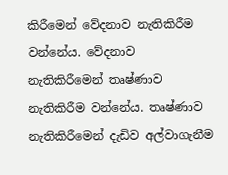කිරීමෙන් වේදනාව නැතිකිරීම වන්නේය. වේදනාව නැතිකිරීමෙන් තෘෂ්ණාව නැතිකිරීම වන්නේය. තෘෂ්ණාව නැතිකිරීමෙන් දැඩිව අල්වාගැනීම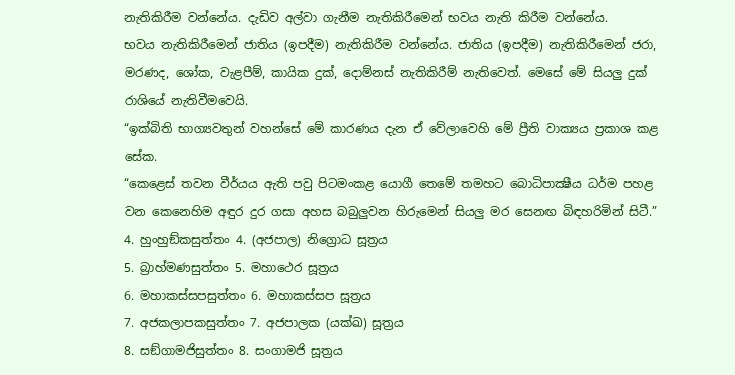නැතිකිරීම වන්නේය. දැඩිව අල්වා ගැනීම නැතිකිරීමෙන් භවය නැති කිරීම වන්නේය.
භවය නැතිකිරීමෙන් ජාතිය (ඉපදීම) නැතිකිරීම වන්නේය. ජාතිය (ඉපදීම) නැතිකිරීමෙන් ජරා, මරණද, ශෝක, වැළපීම්, කායික දුක්, දොම්නස් නැතිකිරීම් නැතිවෙත්. මෙසේ මේ සියලු දුක් රාශියේ නැතිවීමවෙයි.
“ඉක්බිති භාග්‍යවතුන් වහන්සේ මේ කාරණය දැන ඒ වේලාවෙහි මේ ප්‍රීති වාක්‍යය ප්‍රකාශ කළ සේක.
“කෙළෙස් තවන වීර්යය ඇති පවු පිටමංකළ යොගී තෙමේ තමහට බොධිපාක්‍ෂීය ධර්ම පහළ වන කෙනෙහිම අඳුර දුර ගසා අහස බබුලුවන හිරුමෙන් සියලු මර සෙනඟ බිඳහරිමින් සිටී.”
4. හුංහුඞ්කසුත්තං 4. (අජපාල) නිග්‍රොධ සූත්‍රය
5. බ්‍රාහ්මණසුත්තං 5. මහාථෙර සූත්‍රය
6. මහාකස්සපසුත්තං 6. මහාකස්සප සූත්‍රය
7. අජකලාපකසුත්තං 7. අජපාලක (යක්ඛ) සූත්‍රය
8. සඞ්ගාමජිසුත්තං 8. සංගාමජි සූත්‍රය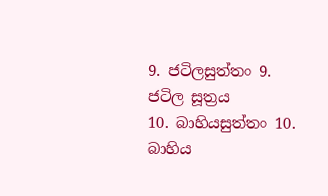9. ජටිලසුත්තං 9. ජටිල සූත්‍රය
10. බාහියසුත්තං 10. බාහිය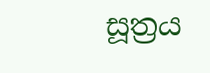සූත්‍රය